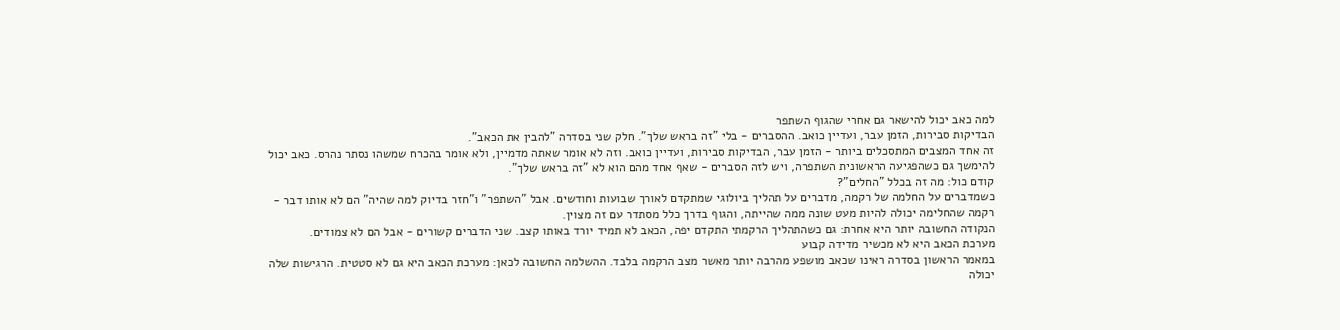למה כאב יכול להישאר גם אחרי שהגוף השתפר
הבדיקות סבירות, הזמן עבר, ועדיין כואב. ההסברים - בלי "זה בראש שלך". חלק שני בסדרה "להבין את הכאב".
זה אחד המצבים המתסכלים ביותר - הזמן עבר, הבדיקות סבירות, ועדיין כואב. וזה לא אומר שאתה מדמיין, ולא אומר בהכרח שמשהו נסתר נהרס. כאב יכול להימשך גם כשהפגיעה הראשונית השתפרה, ויש לזה הסברים - שאף אחד מהם הוא לא "זה בראש שלך".
קודם כול: מה זה בכלל "החלים"?
כשמדברים על החלמה של רקמה, מדברים על תהליך ביולוגי שמתקדם לאורך שבועות וחודשים. אבל "השתפר" ו"חזר בדיוק למה שהיה" הם לא אותו דבר - רקמה שהחלימה יכולה להיות מעט שונה ממה שהייתה, והגוף בדרך כלל מסתדר עם זה מצוין.
הנקודה החשובה יותר היא אחרת: גם כשהתהליך הרקמתי התקדם יפה, הכאב לא תמיד יורד באותו קצב. שני הדברים קשורים - אבל הם לא צמודים.
מערכת הכאב היא לא מכשיר מדידה קבוע
במאמר הראשון בסדרה ראינו שכאב מושפע מהרבה יותר מאשר מצב הרקמה בלבד. ההשלמה החשובה לכאן: מערכת הכאב היא גם לא סטטית. הרגישות שלה יכולה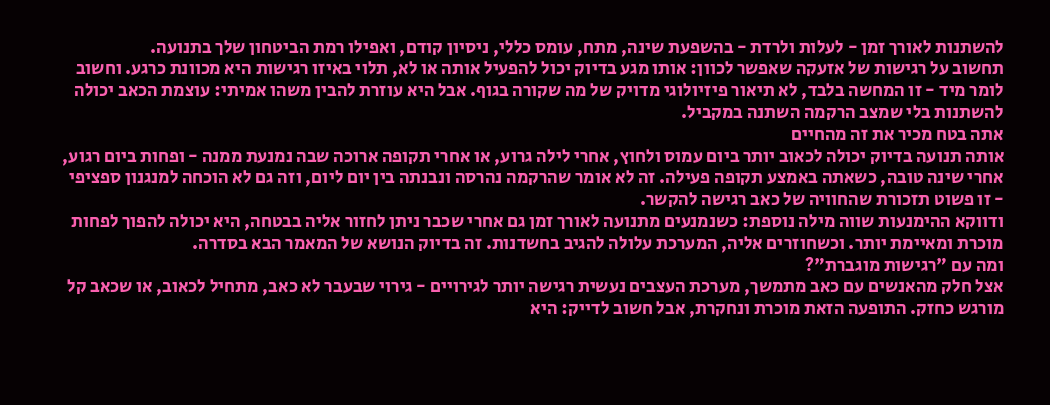להשתנות לאורך זמן - לעלות ולרדת - בהשפעת שינה, מתח, עומס כללי, ניסיון קודם, ואפילו רמת הביטחון שלך בתנועה.
תחשוב על רגישות של אזעקה שאפשר לכוון: אותו מגע בדיוק יכול להפעיל אותה או לא, תלוי באיזו רגישות היא מכוונת כרגע. וחשוב לומר מיד - זו המחשה בלבד, לא תיאור פיזיולוגי מדויק של מה שקורה בגוף. אבל היא עוזרת להבין משהו אמיתי: עוצמת הכאב יכולה להשתנות בלי שמצב הרקמה השתנה במקביל.
אתה בטח מכיר את זה מהחיים
אותה תנועה בדיוק יכולה לכאוב יותר ביום עמוס ולחוץ, אחרי לילה גרוע, או אחרי תקופה ארוכה שבה נמנעת ממנה - ופחות ביום רגוע, אחרי שינה טובה, כשאתה באמצע תקופה פעילה. זה לא אומר שהרקמה נהרסה ונבנתה בין יום ליום, וזה גם לא הוכחה למנגנון ספציפי - זו פשוט תזכורת שהחוויה של כאב רגישה להקשר.
ודווקא ההימנעות שווה מילה נוספת: כשנמנעים מתנועה לאורך זמן גם אחרי שכבר ניתן לחזור אליה בבטחה, היא יכולה להפוך לפחות מוכרת ומאיימת יותר. וכשחוזרים אליה, המערכת עלולה להגיב בחשדנות. זה בדיוק הנושא של המאמר הבא בסדרה.
ומה עם "רגישות מוגברת"?
אצל חלק מהאנשים עם כאב מתמשך, מערכת העצבים נעשית רגישה יותר לגירויים - גירוי שבעבר לא כאב, מתחיל לכאוב, או שכאב קל מורגש כחזק. התופעה הזאת מוכרת ונחקרת, אבל חשוב לדייק: היא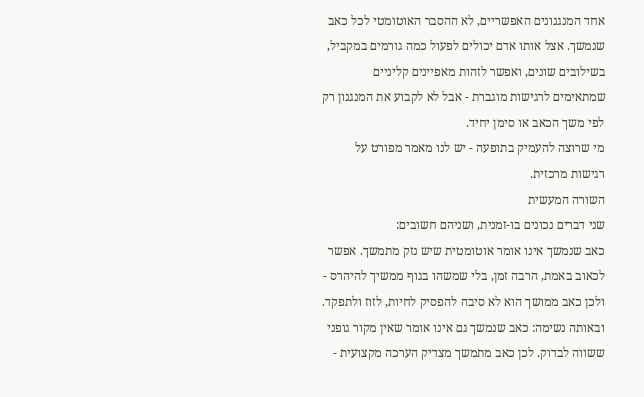אחד המנגנונים האפשריים, לא ההסבר האוטומטי לכל כאב שנמשך. אצל אותו אדם יכולים לפעול כמה גורמים במקביל, בשילובים שונים, ואפשר לזהות מאפיינים קליניים שמתאימים לרגישות מוגברת - אבל לא לקבוע את המנגנון רק לפי משך הכאב או סימן יחיד.
מי שרוצה להעמיק בתופעה - יש לנו מאמר מפורט על רגישות מרכזית.
השורה המעשית
שני דברים נכונים בו-זמנית, ושניהם חשובים:
כאב שנמשך אינו אומר אוטומטית שיש נזק מתמשך. אפשר לכאוב באמת, הרבה זמן, בלי שמשהו בגוף ממשיך להיהרס - ולכן כאב ממושך הוא לא סיבה להפסיק לחיות, לזוז ולתפקד.
ובאותה נשימה: כאב שנמשך גם אינו אומר שאין מקור גופני ששווה לבדוק. לכן כאב מתמשך מצדיק הערכה מקצועית -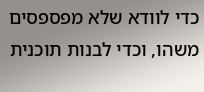כדי לוודא שלא מפספסים משהו, וכדי לבנות תוכנית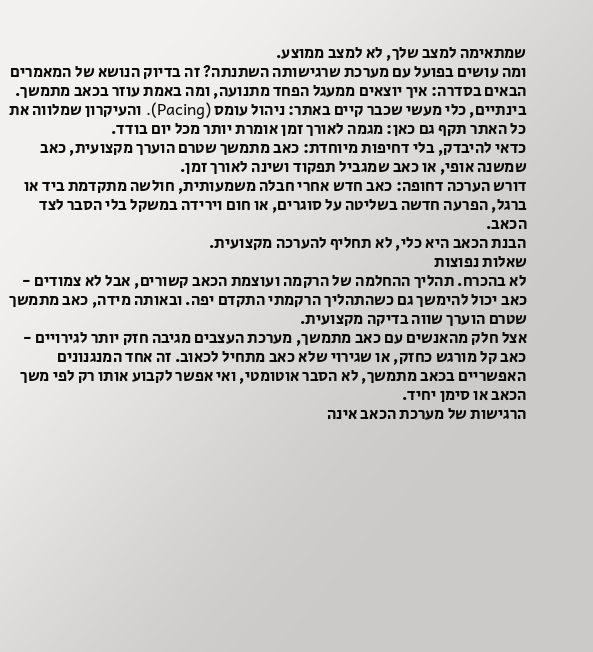שמתאימה למצב שלך, לא למצב ממוצע.
ומה עושים בפועל עם מערכת שרגישותה השתנתה? זה בדיוק הנושא של המאמרים הבאים בסדרה: איך יוצאים ממעגל הפחד מתנועה, ומה באמת עוזר בכאב מתמשך. בינתיים, כלי מעשי שכבר קיים באתר: ניהול עומס (Pacing). והעיקרון שמלווה את כל האתר תקף גם כאן: מגמה לאורך זמן אומרת יותר מכל יום בודד.
כדאי להיבדק, בלי דחיפות מיוחדת: כאב מתמשך שטרם הוערך מקצועית, כאב שמשנה אופי, או כאב שמגביל תפקוד ושינה לאורך זמן.
דורש הערכה דחופה: כאב חדש אחרי חבלה משמעותית, חולשה מתקדמת ביד או ברגל, הפרעה חדשה בשליטה על סוגרים, או חום וירידה במשקל בלי הסבר לצד הכאב.
הבנת הכאב היא כלי, לא תחליף להערכה מקצועית.
שאלות נפוצות
לא בהכרח. תהליך ההחלמה של הרקמה ועוצמת הכאב קשורים, אבל לא צמודים - כאב יכול להימשך גם כשהתהליך הרקמתי התקדם יפה. ובאותה מידה, כאב מתמשך שטרם הוערך שווה בדיקה מקצועית.
אצל חלק מהאנשים עם כאב מתמשך, מערכת העצבים מגיבה חזק יותר לגירויים - כאב קל מורגש כחזק, או שגירוי שלא כאב מתחיל לכאוב. זה אחד המנגנונים האפשריים בכאב מתמשך, לא הסבר אוטומטי, ואי אפשר לקבוע אותו רק לפי משך הכאב או סימן יחיד.
הרגישות של מערכת הכאב אינה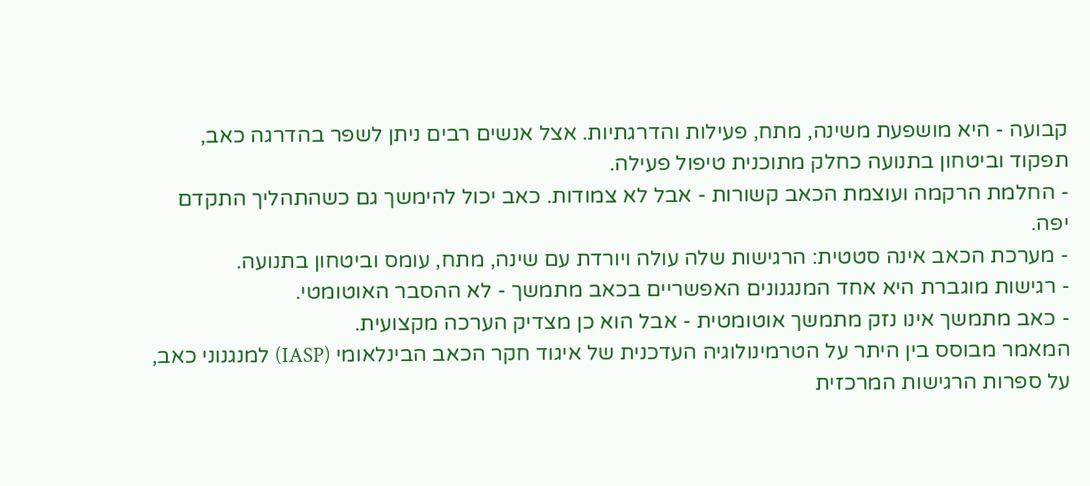קבועה - היא מושפעת משינה, מתח, פעילות והדרגתיות. אצל אנשים רבים ניתן לשפר בהדרגה כאב, תפקוד וביטחון בתנועה כחלק מתוכנית טיפול פעילה.
- החלמת הרקמה ועוצמת הכאב קשורות - אבל לא צמודות. כאב יכול להימשך גם כשהתהליך התקדם יפה.
- מערכת הכאב אינה סטטית: הרגישות שלה עולה ויורדת עם שינה, מתח, עומס וביטחון בתנועה.
- רגישות מוגברת היא אחד המנגנונים האפשריים בכאב מתמשך - לא ההסבר האוטומטי.
- כאב מתמשך אינו נזק מתמשך אוטומטית - אבל הוא כן מצדיק הערכה מקצועית.
המאמר מבוסס בין היתר על הטרמינולוגיה העדכנית של איגוד חקר הכאב הבינלאומי (IASP) למנגנוני כאב, על ספרות הרגישות המרכזית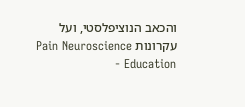והכאב הנוציפלסטי, ועל עקרונות Pain Neuroscience Education -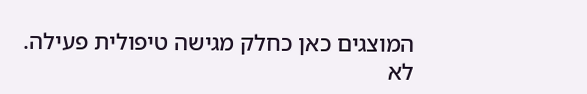המוצגים כאן כחלק מגישה טיפולית פעילה.
לא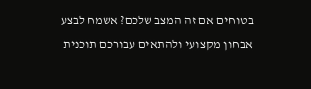בטוחים אם זה המצב שלכם? אשמח לבצע אבחון מקצועי ולהתאים עבורכם תוכנית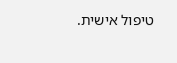טיפול אישית.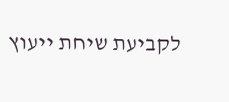לקביעת שיחת ייעוץ